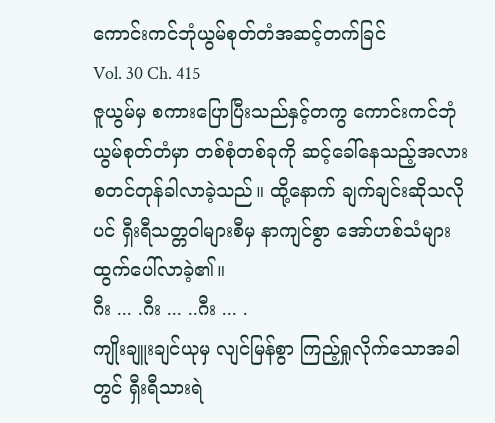ကောင်းကင်ဘုံယွမ်စုတ်တံအဆင့်တက်ခြင်
Vol. 30 Ch. 415
ဇူယွမ်မှ စကားပြောပြီးသည်နှင့်တကွ ကောင်းကင်ဘုံယွမ်စုတ်တံမှာ တစ်စုံတစ်ခုကို ဆင့်ခေါ်နေသည့်အလား စတင်တုန်ခါလာခဲ့သည်။ ထို့နောက် ချက်ချင်းဆိုသလိုပင် ရှီးရီသတ္တဝါများစီမှ နာကျင်စွာ အော်ဟစ်သံများ ထွက်ပေါ်လာခဲ့၏။
ဂီး ... .ဂီး ... ..ဂီး ... .
ကျိုးချူးချင်ယုမှ လျင်မြန်စွာ ကြည့်ရှုလိုက်သောအခါတွင် ရှီးရီသားရဲ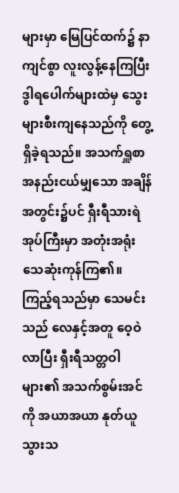များမှာ မြေပြင်ထက်၌ နာကျင်စွာ လူးလွန့်နေကြပြီး ဒွါရပေါက်များထဲမှ သွေးများစီးကျနေသည်ကို တွေ့ရှိခဲ့ရသည်။ အသက်ရှူစာ အနည်းငယ်မျှသော အချိန်အတွင်း၌ပင် ရှီးရီသားရဲအုပ်ကြီးမှာ အတုံးအရုံး သေဆုံးကုန်ကြ၏။
ကြည့်ရသည်မှာ သေမင်းသည် လေနှင့်အတူ ဝေ့ဝဲလာပြီး ရှီးရီသတ္တဝါများ၏ အသက်စွမ်းအင်ကို အယာအယာ နုတ်ယူသွားသ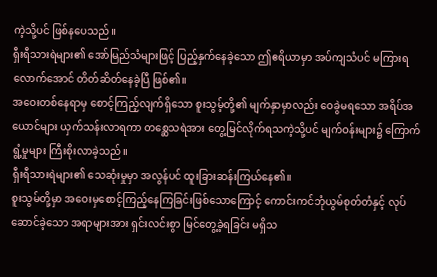ကဲ့သို့ပင် ဖြစ်နပေသည်။
ရှီးရီသားရဲများ၏ အော်မြည်သံများဖြင့် ပြည့်နှက်နေခဲ့သော ဤဧရိယာမှာ အပ်ကျသံပင် မကြားရလောက်အောင် တိတ်ဆိတ်နေခဲ့ပြီ ဖြစ်၏။
အဝေးတစ်နေရာမှ စောင့်ကြည့်လျက်ရှိသော စူးသွမ့်တို့၏ မျက်နှာမှာလည်း ဝေခွဲမရသော အရိပ်အယောင်များ ယှက်သန်းလာရကာ တစ္ဆေသရဲအား တွေ့မြင်လိုက်ရသကဲ့သို့ပင် မျက်ဝန်းများ၌ ကြောက်ရွံ့မှုများ ကြီးစိုးလာခဲ့သည်။
ရှီးရီသားရဲများ၏ သေဆုံးမှုမှာ အလွန်ပင် ထူးခြားဆန်းကြယ်နေ၏။
စူးသွမ်တို့မှာ အဝေးမှစောင့်ကြည့်နေကြခြင်းဖြစ်သောကြောင့် ကောင်းကင်ဘုံယွမ်စုတ်တံနှင့် လုပ်ဆောင်ခဲ့သော အရာများအား ရှင်းလင်းစွာ မြင်တွေ့ခဲ့ရခြင်း မရှိသ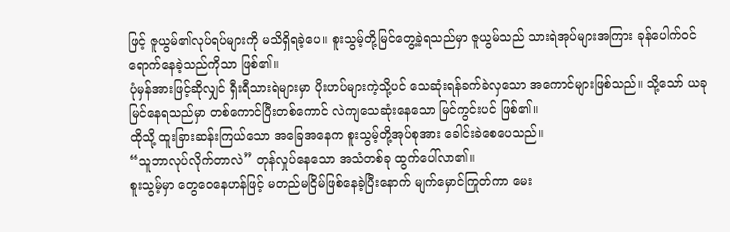ဖြင့် ဇူယွမ်၏လုပ်ရပ်များကို မသိရှိရခဲ့ပေ။ စူးသွမ့်တို့မြင်တွေ့ခဲ့ရသည်မှာ ဇူယွမ်သည် သားရဲအုပ်များအကြား ခုန်ပေါက်ဝင်ရောက်နေခဲ့သည်ကိုသာ ဖြစ်၏။
ပုံမှန်အားဖြင့်ဆိုလျှင် ရှီးရီသားရဲများမှာ ပိုးဟပ်များကဲ့သို့ပင် သေဆုံးရန်ခက်ခဲလှသော အကောင်များဖြစ်သည်။ သို့သော် ယခုမြင်နေရသည်မှာ တစ်ကောင်ပြီးတစ်ကောင် လဲကျသေဆုံးနေသော မြင်ကွင်းပင် ဖြစ်၏။
ထိုသို့ ထူးခြားဆန်းကြယ်သော အခြေအနေက စူးသွမ့်တို့အုပ်စုအား ခေါင်းခဲစေပေသည်။
“သူဘာလုပ်လိုက်တာလဲ” တုန်လှုပ်နေသော အသံတစ်ခု ထွက်ပေါ်လာ၏။
စူးသွမ့်မှာ တွေဝေနေဟန်ဖြင့် မတည်မငြိမ်ဖြစ်နေခဲ့ပြီးနောက် မျက်မှောင်ကြုတ်ကာ မေး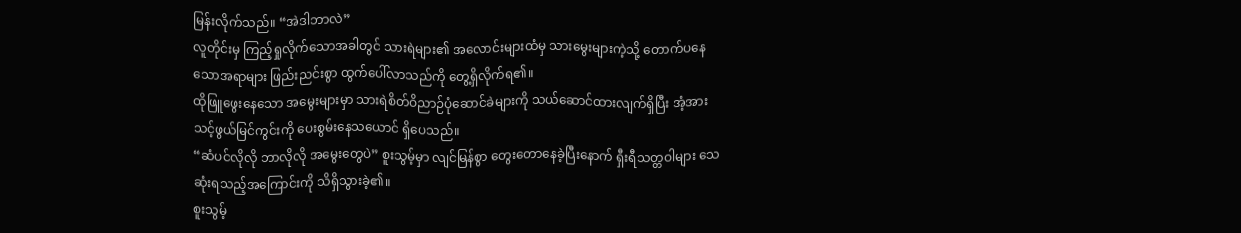မြန်းလိုက်သည်။ “အဲဒါဘာလဲ”
လူတိုင်းမှ ကြည့်ရှုလိုက်သောအခါတွင် သားရဲများ၏ အလောင်းများထံမှ သားမွေးများကဲ့သို့ တောက်ပနေသောအရာများ ဖြည်းညင်းစွာ ထွက်ပေါ်လာသည်ကို တွေ့ရှိလိုက်ရ၏။
ထိုဖြူဖွေးနေသော အမွေးများမှာ သားရဲစိတ်ဝိညာဉ်ပုံဆောင်ခဲများကို သယ်ဆောင်ထားလျက်ရှိပြီး အံ့အားသင့်ဖွယ်မြင်ကွင်းကို ပေးစွမ်းနေသယောင် ရှိပေသည်။
“ဆံပင်လိုလို ဘာလိုလို အမွေးတွေပဲ” စူးသွမ့်မှာ လျင်မြန်စွာ တွေးတောနေခဲ့ပြီးနောက် ရှီးရီသတ္တဝါများ သေဆုံးရသည့်အကြောင်းကို သိရှိသွားခဲ့၏။
စူးသွမ့်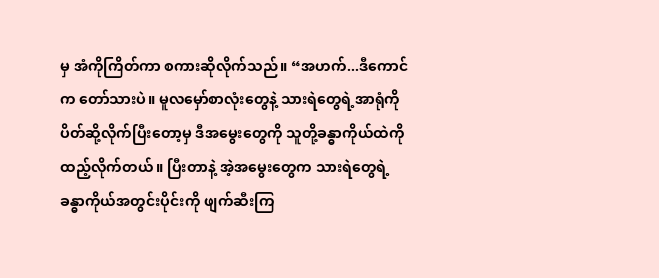မှ အံကိုကြိတ်ကာ စကားဆိုလိုက်သည်။ “အဟက်...ဒီကောင်က တော်သားပဲ။ မူလမှော်စာလုံးတွေနဲ့ သားရဲတွေရဲ့အာရုံကို ပိတ်ဆို့လိုက်ပြီးတော့မှ ဒီအမွေးတွေကို သူတို့ခန္ဓာကိုယ်ထဲကို ထည့်လိုက်တယ်။ ပြီးတာနဲ့ အဲ့အမွေးတွေက သားရဲတွေရဲ့ ခန္ဓာကိုယ်အတွင်းပိုင်းကို ဖျက်ဆီးကြ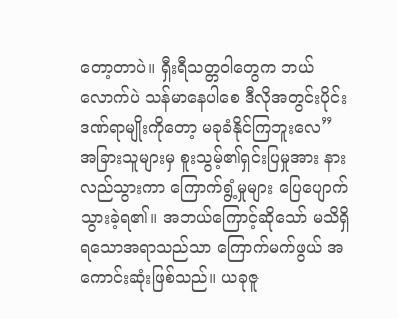တော့တာပဲ။ ရှီးရီသတ္တဝါတွေက ဘယ်လောက်ပဲ သန်မာနေပါစေ ဒီလိုအတွင်းပိုင်းဒဏ်ရာမျိုးကိုတော့ မခုခံနိုင်ကြဘူးလေ”
အခြားသူများမှ စူးသွမ့်၏ရှင်းပြမှုအား နားလည်သွားကာ ကြောက်ရွံ့မှုများ ပြေပျောက်သွားခဲ့ရ၏။ အဘယ်ကြောင့်ဆိုသော် မသိရှိရသောအရာသည်သာ ကြောက်မက်ဖွယ် အကောင်းဆုံးဖြစ်သည်။ ယခုဇူ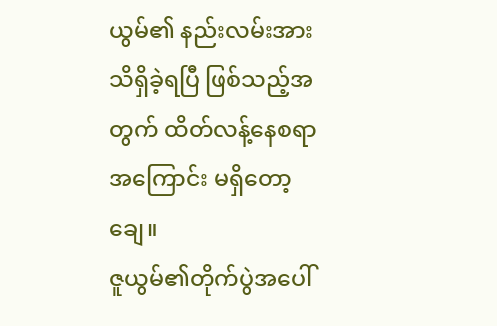ယွမ်၏ နည်းလမ်းအား သိရှိခဲ့ရပြီ ဖြစ်သည့်အတွက် ထိတ်လန့်နေစရာအကြောင်း မရှိတော့ချေ။
ဇူယွမ်၏တိုက်ပွဲအပေါ်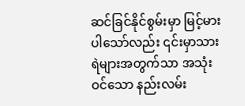ဆင်ခြင်နိုင်စွမ်းမှာ မြင့်မားပါသော်လည်း ၎င်းမှာသားရဲများအတွက်သာ အသုံးဝင်သော နည်းလမ်း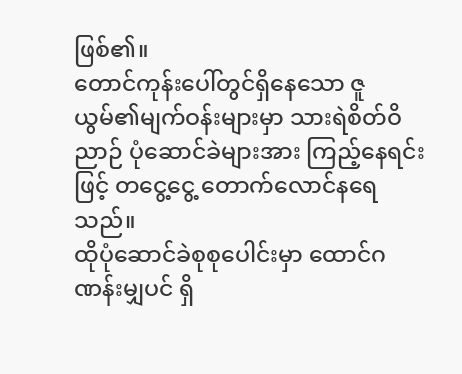ဖြစ်၏။
တောင်ကုန်းပေါ်တွင်ရှိနေသော ဇူယွမ်၏မျက်ဝန်းများမှာ သားရဲစိတ်ဝိညာဉ် ပုံဆောင်ခဲများအား ကြည့်နေရင်းဖြင့် တငွေ့ငွေ့ တောက်လောင်နရေသည်။
ထိုပုံဆောင်ခဲစုစုပေါင်းမှာ ထောင်ဂဏန်းမျှပင် ရှိ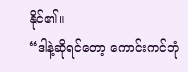နိုင်၏။
“ဒါနဲ့ဆိုရင်တော့ ကောင်းကင်ဘုံ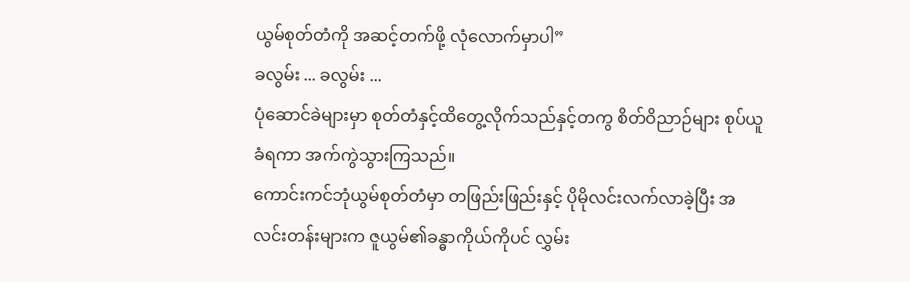ယွမ်စုတ်တံကို အဆင့်တက်ဖို့ လုံလောက်မှာပါ”
ခလွမ်း ... ခလွမ်း ...
ပုံဆောင်ခဲများမှာ စုတ်တံနှင့်ထိတွေ့လိုက်သည်နှင့်တကွ စိတ်ဝိညာဉ်များ စုပ်ယူခံရကာ အက်ကွဲသွားကြသည်။
ကောင်းကင်ဘုံယွမ်စုတ်တံမှာ တဖြည်းဖြည်းနှင့် ပိုမိုလင်းလက်လာခဲ့ပြီး အလင်းတန်းများက ဇူယွမ်၏ခန္ဓာကိုယ်ကိုပင် လွှမ်း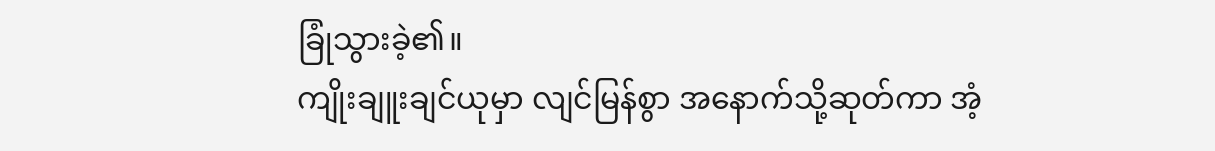ခြုံသွားခဲ့၏။
ကျိုးချူးချင်ယုမှာ လျင်မြန်စွာ အနောက်သို့ဆုတ်ကာ အံ့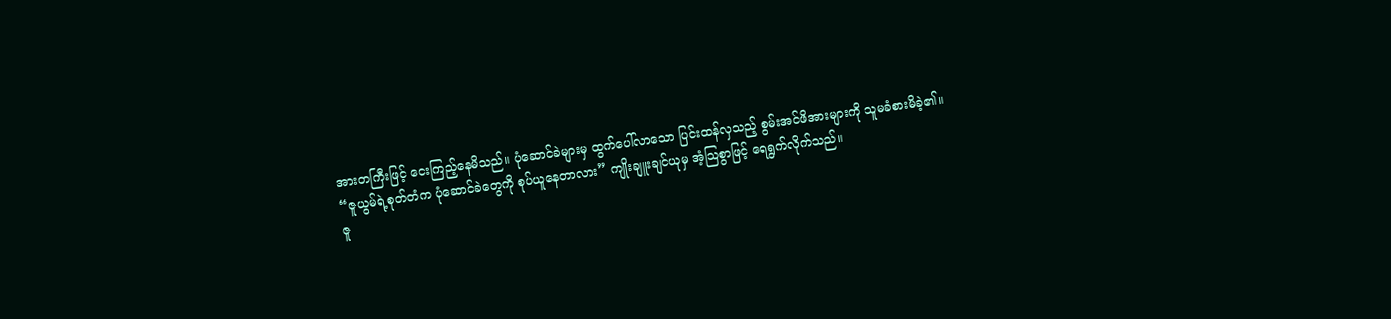အားတကြီးဖြင့် ငေးကြည့်နေမိသည်။ ပုံဆောင်ခဲများမှ ထွက်ပေါ်လာသော ပြင်းထန်လှသည့် စွမ်းအင်ဖိအားများကို သူမခံစားမိခဲ့၏။
“ဇူယွမ်ရဲ့စုတ်တံက ပုံဆောင်ခဲတွေကို စုပ်ယူနေတာလား” ကျိုးချူးချင်ယုမှ အံ့သြစွာဖြင့် ရေရွက်လိုက်သည်။
ဇူ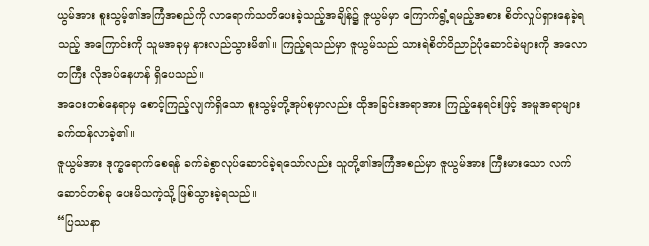ယွမ်အား စူးသွမ့်၏အကြံအစည်ကို လာရောက်သတိပေးခဲ့သည့်အချိန်၌ ဇူယွမ်မှာ ကြောက်ရွံ့ရမည့်အစား စိတ်လှုပ်ရှားနေခဲ့ရသည့် အကြောင်းကို သူမအခုမှ နားလည်သွားမိ၏။ ကြည့်ရသည်မှာ ဇူယွမ်သည် သားရဲစိတ်ဝိညာဉ်ပုံဆောင်ခဲများကို အလောတကြီး လိုအပ်နေဟန် ရှိပေသည်။
အဝေးတစ်နေရာမှ စောင့်ကြည့်လျက်ရှိသော စူးသွမ့်တို့အုပ်စုမှာလည်း ထိုအခြင်းအရာအား ကြည့်နေရင်းဖြင့် အမူအရာများ ခက်ထန်လာခဲ့၏။
ဇူယွမ်အား ဒုက္ခရောက်စေရန် ခက်ခဲစွာလုပ်ဆောင်ခဲ့ရသော်လည်း သူတို့၏အကြံအစည်မှာ ဇူယွမ်အား ကြီးမားသော လက်ဆောင်တစ်ခု ပေးမိသကဲ့သို့ ဖြစ်သွားခဲ့ရသည်။
“ပြဿနာ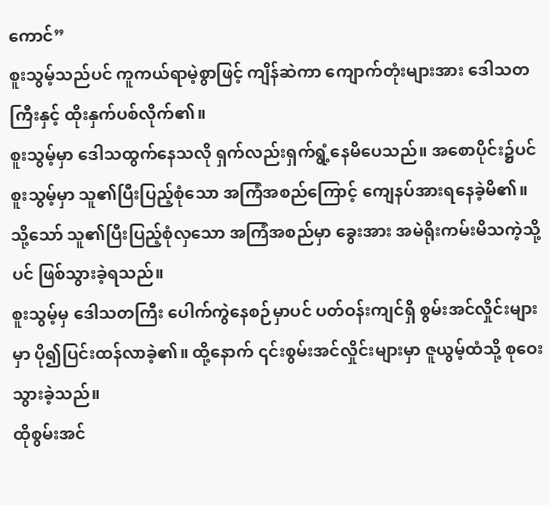ကောင်”
စူးသွမ့်သည်ပင် ကူကယ်ရာမဲ့စွာဖြင့် ကျိန်ဆဲကာ ကျောက်တုံးများအား ဒေါသတကြီးနှင့် ထိုးနှက်ပစ်လိုက်၏။
စူးသွမ့်မှာ ဒေါသထွက်နေသလို ရှက်လည်းရှက်ရွံ့နေမိပေသည်။ အစောပိုင်း၌ပင် စူးသွမ့်မှာ သူ၏ပြီးပြည့်စုံသော အကြံအစည်ကြောင့် ကျေနပ်အားရနေခဲ့မိ၏။ သို့သော် သူ၏ပြီးပြည့်စုံလှသော အကြံအစည်မှာ ခွေးအား အမဲရိုးကမ်းမိသကဲ့သို့ပင် ဖြစ်သွားခဲ့ရသည်။
စူးသွမ့်မှ ဒေါသတကြီး ပေါက်ကွဲနေစဉ်မှာပင် ပတ်ဝန်းကျင်ရှိ စွမ်းအင်လှိုင်းများမှာ ပို၍ပြင်းထန်လာခဲ့၏။ ထို့နောက် ၎င်းစွမ်းအင်လှိုင်းများမှာ ဇူယွမ့်ထံသို့ စုဝေးသွားခဲ့သည်။
ထိုစွမ်းအင်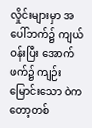လှိုင်းများမှာ အပေါ်ဘက်၌ ကျယ်ဝန်းပြီး အောက်ဖက်၌ ကျဉ်းမြောင်းသော ဝဲကတော့တစ်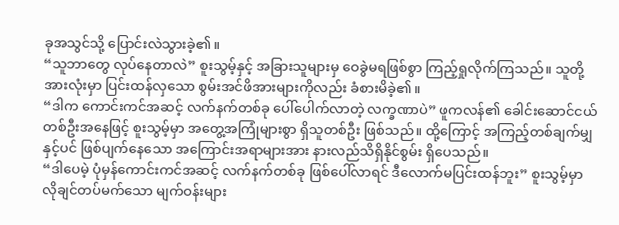ခုအသွင်သို့ ပြောင်းလဲသွားခဲ့၏။
“သူဘာတွေ လုပ်နေတာလဲ” စူးသွမ့်နှင့် အခြားသူများမှ ဝေခွဲမရဖြစ်စွာ ကြည့်ရှုလိုက်ကြသည်။ သူတို့အားလုံးမှာ ပြင်းထန်လှသော စွမ်းအင်ဖိအားများကိုလည်း ခံစားမိခဲ့၏။
“ဒါက ကောင်းကင်အဆင့် လက်နက်တစ်ခု ပေါ်ပေါက်လာတဲ့ လက္ခဏာပဲ” ဖူကလန်၏ ခေါင်းဆောင်ငယ်တစ်ဦးအနေဖြင့် စူးသွမ့်မှာ အတွေ့အကြုံများစွာ ရှိသူတစ်ဦး ဖြစ်သည်။ ထို့ကြောင့် အကြည့်တစ်ချက်မျှနှင့်ပင် ဖြစ်ပျက်နေသော အကြောင်းအရာများအား နားလည်သိရှိနိုင်စွမ်း ရှိပေသည်။
“ဒါပေမဲ့ ပုံမှန်ကောင်းကင်အဆင့် လက်နက်တစ်ခု ဖြစ်ပေါ်လာရင် ဒီလောက်မပြင်းထန်ဘူး” စူးသွမ့်မှာ လိုချင်တပ်မက်သော မျက်ဝန်းများ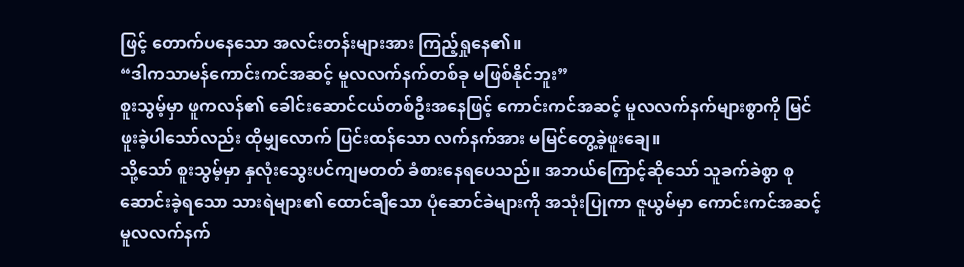ဖြင့် တောက်ပနေသော အလင်းတန်းများအား ကြည့်ရှုနေ၏။
“ဒါကသာမန်ကောင်းကင်အဆင့် မူလလက်နက်တစ်ခု မဖြစ်နိုင်ဘူး”
စူးသွမ့်မှာ ဖူကလန်၏ ခေါင်းဆောင်ငယ်တစ်ဦးအနေဖြင့် ကောင်းကင်အဆင့် မူလလက်နက်များစွာကို မြင်ဖူးခဲ့ပါသော်လည်း ထိုမျှလောက် ပြင်းထန်သော လက်နက်အား မမြင်တွေ့ခဲ့ဖူးချေ။
သို့သော် စူးသွမ့်မှာ နှလုံးသွေးပင်ကျမတတ် ခံစားနေရပေသည်။ အဘယ်ကြောင့်ဆိုသော် သူခက်ခဲစွာ စုဆောင်းခဲ့ရသော သားရဲများ၏ ထောင်ချီသော ပုံဆောင်ခဲများကို အသုံးပြုကာ ဇူယွမ်မှာ ကောင်းကင်အဆင့် မူလလက်နက်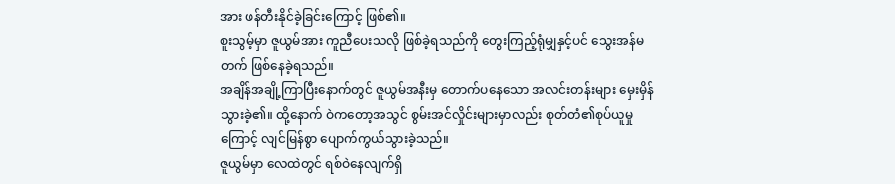အား ဖန်တီးနိုင်ခဲ့ခြင်းကြောင့် ဖြစ်၏။
စူးသွမ့်မှာ ဇူယွမ်အား ကူညီပေးသလို ဖြစ်ခဲ့ရသည်ကို တွေးကြည့်ရုံမျှနှင့်ပင် သွေးအန်မတက် ဖြစ်နေခဲ့ရသည်။
အချိန်အချို့ကြာပြီးနောက်တွင် ဇူယွမ်အနီးမှ တောက်ပနေသော အလင်းတန်းများ မှေးမှိန်သွားခဲ့၏။ ထို့နောက် ဝဲကတော့အသွင် စွမ်းအင်လှိုင်းများမှာလည်း စုတ်တံ၏စုပ်ယူမှုကြောင့် လျင်မြန်စွာ ပျောက်ကွယ်သွားခဲ့သည်။
ဇူယွမ်မှာ လေထဲတွင် ရစ်ဝဲနေလျက်ရှိ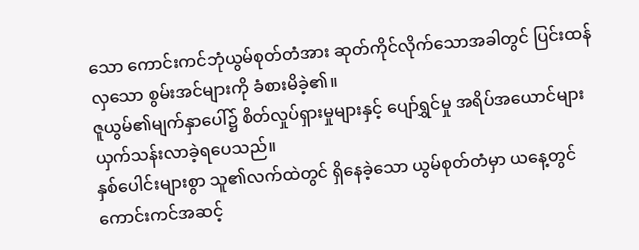သော ကောင်းကင်ဘုံယွမ်စုတ်တံအား ဆုတ်ကိုင်လိုက်သောအခါတွင် ပြင်းထန်လှသော စွမ်းအင်များကို ခံစားမိခဲ့၏။
ဇူယွမ်၏မျက်နှာပေါ်၌ စိတ်လှုပ်ရှားမှုများနှင့် ပျော်ရွှင်မှု အရိပ်အယောင်များ ယှက်သန်းလာခဲ့ရပေသည်။
နှစ်ပေါင်းများစွာ သူ၏လက်ထဲတွင် ရှိနေခဲ့သော ယွမ်စုတ်တံမှာ ယနေ့တွင် ကောင်းကင်အဆင့်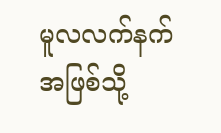မူလလက်နက်အဖြစ်သို့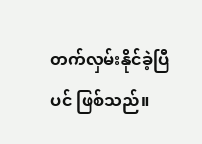တက်လှမ်းနိုင်ခဲ့ပြီပင် ဖြစ်သည်။